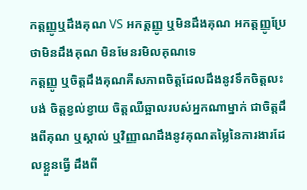កត្តញ្ញូឬដឹងគុណ VS អកត្តញ្ញូ ឬមិនដឹងគុណ អកត្តញ្ញូប្រែថាមិនដឹងគុណ មិនមែនរមិលគុណទេ
កត្តញ្ញូ ឬចិត្តដឹងគុណគឺសភាពចិត្តដែលដឹងនូវទឹកចិត្តលះបង់ ចិត្តខ្វល់ខ្វាយ ចិត្តឈឺឆ្អាលរបស់អ្នកណាម្នាក់ ជាចិត្តដឹងពីគុណ ឬស្គាល់ ឬវិញ្ញាណដឹងនូវគុណតម្លៃនៃការងារដែលខ្លួនធ្វើ ដឹងពី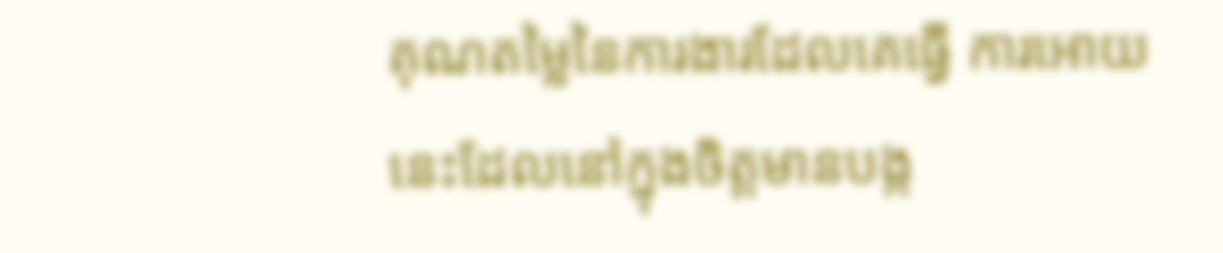គុណតម្លៃនៃការងារដែលគេធ្វើ ការអោយនេះដែលនៅក្នុងចិត្តមានបង្ក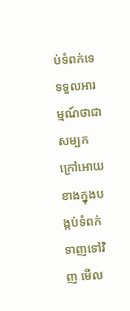ប់ទំពក់ទេ ទទួលអារម្មណ៍ថាជាសម្បកក្រៅអោយ ខាងក្នុងបង្កប់ទំពក់ទាញទៅវិញ មើល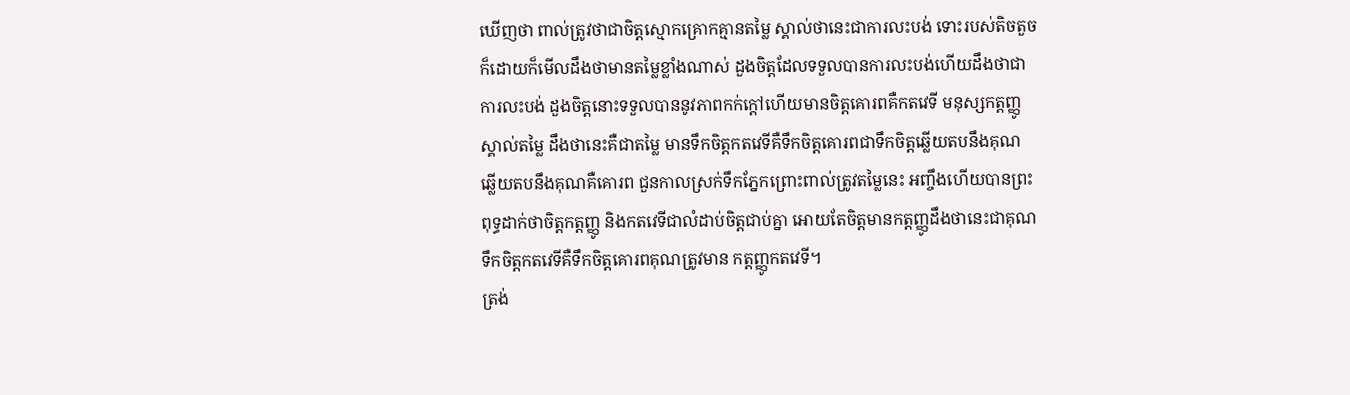ឃើញថា ពាល់ត្រូវថាជាចិត្តស្មោកគ្រោកគ្មានតម្លៃ ស្គាល់ថានេះជាការលះបង់ ទោះរបស់តិចតួចក៏ដោយក៏មើលដឹងថាមានតម្លៃខ្លាំងណាស់ ដួងចិត្តដែលទទួលបានការលះបង់ហើយដឹងថាជាការលះបង់ ដួងចិត្តនោះទទួលបាននូវភាពកក់ក្តៅហើយមានចិត្តគោរពគឺកតវេទី មនុស្សកត្តញ្ញូស្គាល់តម្លៃ ដឹងថានេះគឺជាតម្លៃ មានទឹកចិត្តកតវេទីគឺទឹកចិត្តគោរពជាទឹកចិត្តឆ្លើយតបនឹងគុណ ឆ្លើយតបនឹងគុណគឺគោរព ជួនកាលស្រក់ទឹកភ្នែកព្រោះពាល់ត្រូវតម្លៃនេះ អញ្ចឹងហើយបានព្រះពុទ្ធដាក់ថាចិត្តកត្តញ្ញូ និងកតវេទីជាលំដាប់ចិត្តជាប់គ្នា អោយតែចិត្តមានកត្តញ្ញូដឹងថានេះជាគុណ ទឹកចិត្តកតវេទីគឺទឹកចិត្តគោរពគុណត្រូវមាន កត្តញ្ញូកតវេទី។
ត្រង់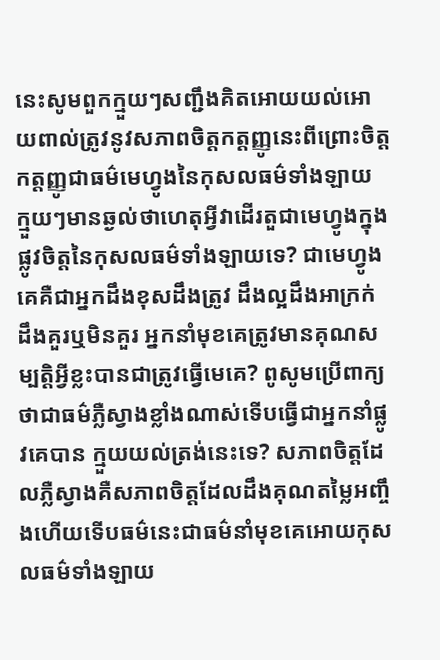នេះសូមពួកក្មួយៗសញ្ជឹងគិតអោយយល់អោយពាល់ត្រូវនូវសភាពចិត្តកត្តញ្ញូនេះពីព្រោះចិត្តកត្តញ្ញូជាធម៌មេហ្វូងនៃកុសលធម៌ទាំងឡាយ ក្មួយៗមានឆ្ងល់ថាហេតុអ្វីវាដើរតួជាមេហ្វូងក្នុងផ្លូវចិត្តនៃកុសលធម៌ទាំងឡាយទេ? ជាមេហ្វូងគេគឺជាអ្នកដឹងខុសដឹងត្រូវ ដឹងល្អដឹងអាក្រក់ ដឹងគួរឬមិនគួរ អ្នកនាំមុខគេត្រូវមានគុណសម្បត្តិអ្វីខ្លះបានជាត្រូវធ្វើមេគេ? ពូសូមប្រើពាក្យថាជាធម៌ភ្លឺស្វាងខ្លាំងណាស់ទើបធ្វើជាអ្នកនាំផ្លូវគេបាន ក្មួយយល់ត្រង់នេះទេ? សភាពចិត្តដែលភ្លឺស្វាងគឺសភាពចិត្តដែលដឹងគុណតម្លៃអញ្ចឹងហើយទើបធម៌នេះជាធម៌នាំមុខគេអោយកុសលធម៌ទាំងឡាយ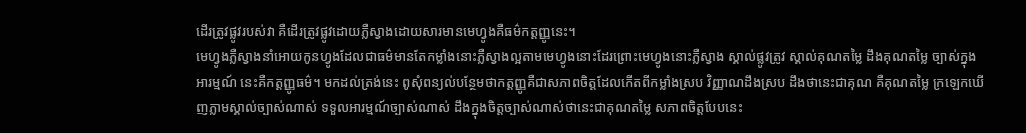ដើរត្រូវផ្លូវរបស់វា គឺដើរត្រូវផ្លូវដោយភ្លឺស្វាងដោយសារមានមេហ្វូងគឺធម៌កត្តញ្ញូនេះ។
មេហ្វូងភ្លឺស្វាងនាំអោយកូនហ្វូងដែលជាធម៌មានតែកម្លាំងនោះភ្លឺស្វាងល្អតាមមេហ្វូងនោះដែរព្រោះមេហ្វូងនោះភ្លឺស្វាង ស្គាល់ផ្លូវត្រូវ ស្គាល់គុណតម្លៃ ដឹងគុណតម្លៃ ច្បាស់ក្នុងអារម្មណ៍ នេះគឺកត្តញ្ញូធម៌។ មកដល់ត្រង់នេះ ពូសុំពន្យល់បន្ថែមថាកត្តញ្ញូគឺជាសភាពចិត្តដែលកើតពីកម្លាំងស្រប វិញ្ញាណដឹងស្រប ដឹងថានេះជាគុណ គឺគុណតម្លៃ ក្រឡេកឃើញភ្លាមស្គាល់ច្បាស់ណាស់ ទទួលអារម្មណ៍ច្បាស់ណាស់ ដឹងក្នុងចិត្តច្បាស់ណាស់ថានេះជាគុណតម្លៃ សភាពចិត្តបែបនេះ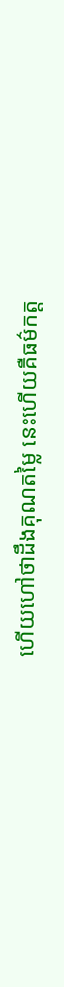ហើយហៅថាដឹងគុណតម្លៃ នេះហើយគឺធម៌កត្ត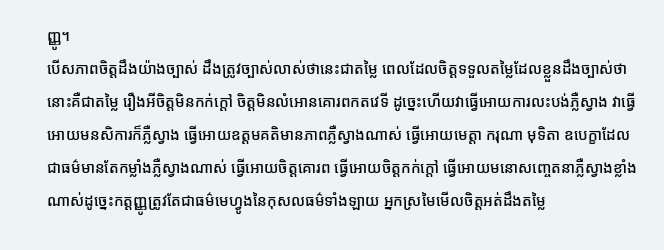ញ្ញូ។
បើសភាពចិត្តដឹងយ៉ាងច្បាស់ ដឹងត្រូវច្បាស់លាស់ថានេះជាតម្លៃ ពេលដែលចិត្តទទួលតម្លៃដែលខ្លួនដឹងច្បាស់ថានោះគឺជាតម្លៃ រឿងអីចិត្តមិនកក់ក្តៅ ចិត្តមិនលំអោនគោរពកតវេទី ដូច្នេះហើយវាធ្វើអោយការលះបង់ភ្លឺស្វាង វាធ្វើអោយមនសិការក៏ភ្លឺស្វាង ធ្វើអោយឧត្តមគតិមានភាពភ្លឺស្វាងណាស់ ធ្វើអោយមេត្តា ករុណា មុទិតា ឧបេក្ខាដែលជាធម៌មានតែកម្លាំងភ្លឺស្វាងណាស់ ធ្វើអោយចិត្តគោរព ធ្វើអោយចិត្តកក់ក្តៅ ធ្វើអោយមនោសញ្ចេតនាភ្លឺស្វាងខ្លាំងណាស់ដូច្នេះកត្តញ្ញូត្រូវតែជាធម៌មេហ្វូងនៃកុសលធម៌ទាំងឡាយ អ្នកស្រមៃមើលចិត្តអត់ដឹងតម្លៃ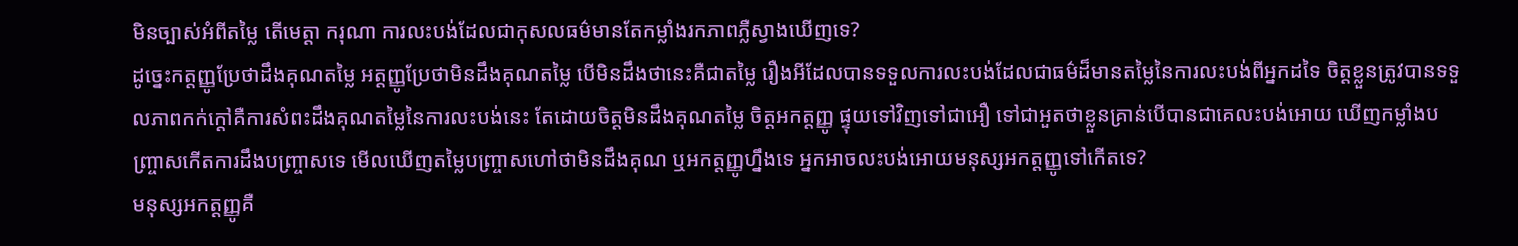មិនច្បាស់អំពីតម្លៃ តើមេត្តា ករុណា ការលះបង់ដែលជាកុសលធម៌មានតែកម្លាំងរកភាពភ្លឺស្វាងឃើញទេ?
ដូច្នេះកត្តញ្ញូប្រែថាដឹងគុណតម្លៃ អត្តញ្ញូប្រែថាមិនដឹងគុណតម្លៃ បើមិនដឹងថានេះគឺជាតម្លៃ រឿងអីដែលបានទទួលការលះបង់ដែលជាធម៌ដ៏មានតម្លៃនៃការលះបង់ពីអ្នកដទៃ ចិត្តខ្លួនត្រូវបានទទួលភាពកក់ក្តៅគឺការសំពះដឹងគុណតម្លៃនៃការលះបង់នេះ តែដោយចិត្តមិនដឹងគុណតម្លៃ ចិត្តអកត្តញ្ញូ ផ្ទុយទៅវិញទៅជាអឿ ទៅជាអួតថាខ្លួនគ្រាន់បើបានជាគេលះបង់អោយ ឃើញកម្លាំងបញ្ច្រាសកើតការដឹងបញ្ច្រាសទេ មើលឃើញតម្លៃបញ្ច្រាសហៅថាមិនដឹងគុណ ឬអកត្តញ្ញូហ្នឹងទេ អ្នកអាចលះបង់អោយមនុស្សអកត្តញ្ញូទៅកើតទេ?
មនុស្សអកត្តញ្ញូគឺ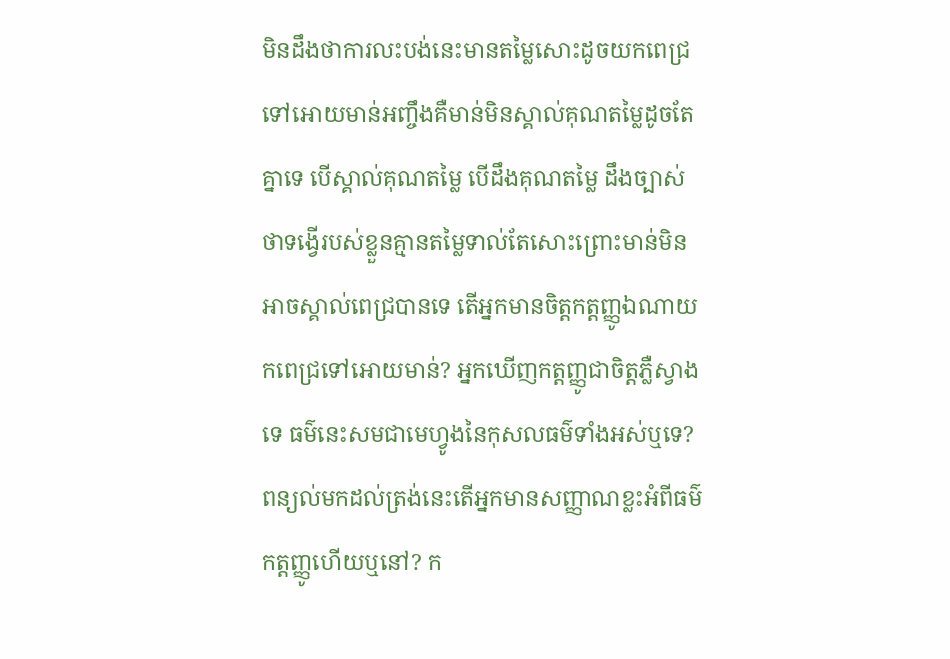មិនដឹងថាការលះបង់នេះមានតម្លៃសោះដូចយកពេជ្រទៅអោយមាន់អញ្ចឹងគឺមាន់មិនស្គាល់គុណតម្លៃដូចតែគ្នាទេ បើស្គាល់គុណតម្លៃ បើដឹងគុណតម្លៃ ដឹងច្បាស់ថាទង្វើរបស់ខ្លួនគ្មានតម្លៃទាល់តែសោះព្រោះមាន់មិនអាចស្គាល់ពេជ្របានទេ តើអ្នកមានចិត្តកត្តញ្ញូឯណាយកពេជ្រទៅអោយមាន់? អ្នកឃើញកត្តញ្ញូជាចិត្តភ្លឺស្វាងទេ ធម៌នេះសមជាមេហ្វូងនៃកុសលធម៌ទាំងអស់ឬទេ? ពន្យល់មកដល់ត្រង់នេះតើអ្នកមានសញ្ញាណខ្លះអំពីធម៌កត្តញ្ញូហើយឬនៅ? ក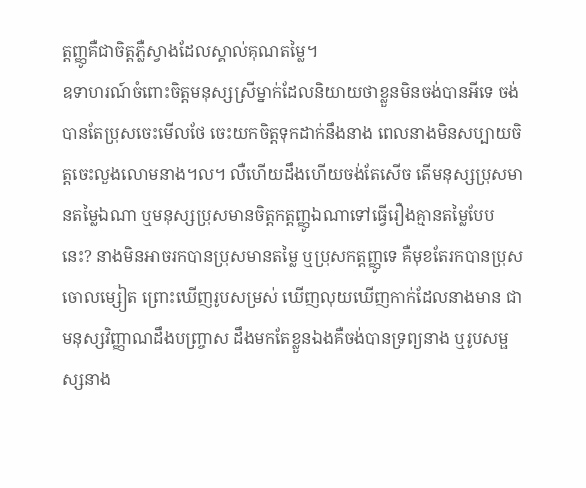ត្តញ្ញូគឺជាចិត្តភ្លឺស្វាងដែលស្គាល់គុណតម្លៃ។
ឧទាហរណ៍ចំពោះចិត្តមនុស្សស្រីម្នាក់ដែលនិយាយថាខ្លួនមិនចង់បានអីទេ ចង់បានតែប្រុសចេះមើលថែ ចេះយកចិត្តទុកដាក់នឹងនាង ពេលនាងមិនសប្បាយចិត្តចេះលួងលោមនាង។ល។ លឺហើយដឹងហើយចង់តែសើច តើមនុស្សប្រុសមានតម្លៃឯណា ឬមនុស្សប្រុសមានចិត្តកត្តញ្ញូឯណាទៅធ្វើរឿងគ្មានតម្លៃបែបនេះ? នាងមិនអាចរកបានប្រុសមានតម្លៃ ឬប្រុសកត្តញ្ញូទេ គឺមុខតែរកបានប្រុសចោលម្សៀត ព្រោះឃើញរូបសម្រស់ ឃើញលុយឃើញកាក់ដែលនាងមាន ជាមនុស្សវិញ្ញាណដឹងបញ្ច្រាស ដឹងមកតែខ្លួនឯងគឺចង់បានទ្រព្យនាង ឬរូបសម្ផស្សនាង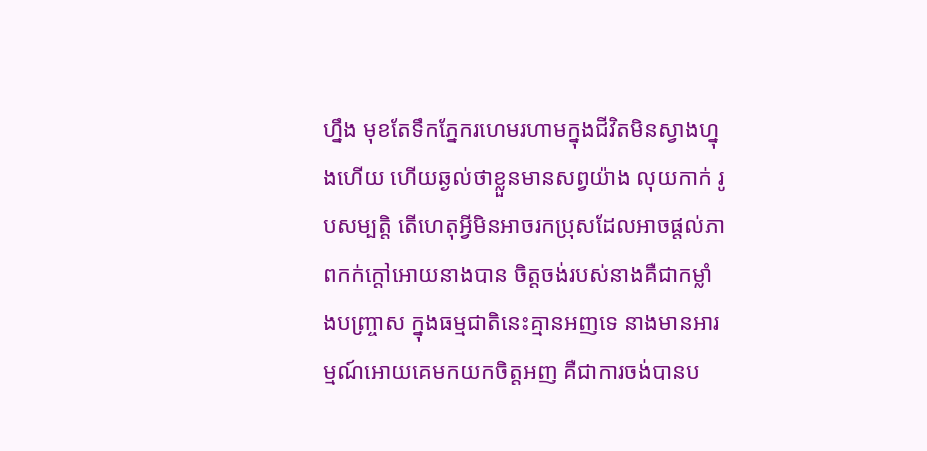ហ្នឹង មុខតែទឹកភ្នែករហេមរហាមក្នុងជីវិតមិនស្វាងហ្នុងហើយ ហើយឆ្ងល់ថាខ្លួនមានសព្វយ៉ាង លុយកាក់ រូបសម្បត្តិ តើហេតុអ្វីមិនអាចរកប្រុសដែលអាចផ្តល់ភាពកក់ក្តៅអោយនាងបាន ចិត្តចង់របស់នាងគឺជាកម្លាំងបញ្ច្រាស ក្នុងធម្មជាតិនេះគ្មានអញទេ នាងមានអារម្មណ៍អោយគេមកយកចិត្តអញ គឺជាការចង់បានប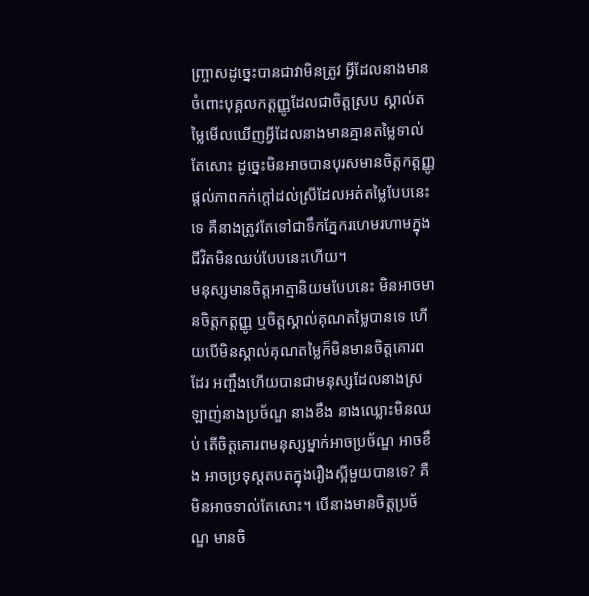ញ្ច្រាសដូច្នេះបានជាវាមិនត្រូវ អ្វីដែលនាងមានចំពោះបុគ្គលកត្តញ្ញូដែលជាចិត្តស្រប ស្គាល់តម្លៃមើលឃើញអ្វីដែលនាងមានគ្មានតម្លៃទាល់តែសោះ ដូច្នេះមិនអាចបានបុរសមានចិត្តកត្តញ្ញូផ្តល់ភាពកក់ក្តៅដល់ស្រីដែលអត់តម្លៃបែបនេះទេ គឺនាងត្រូវតែទៅជាទឹកភ្នែករហេមរហាមក្នុងជីវិតមិនឈប់បែបនេះហើយ។
មនុស្សមានចិត្តអាត្មានិយមបែបនេះ មិនអាចមានចិត្តកត្តញ្ញូ ឬចិត្តស្គាល់គុណតម្លៃបានទេ ហើយបើមិនស្គាល់គុណតម្លៃក៏មិនមានចិត្តគោរពដែរ អញ្ចឹងហើយបានជាមនុស្សដែលនាងស្រឡាញ់នាងប្រច័ណ្ឌ នាងខឹង នាងឈ្លោះមិនឈប់ តើចិត្តគោរពមនុស្សម្នាក់អាចប្រច័ណ្ឌ អាចខឹង អាចប្រទុស្តតបតក្នុងរឿងស្អីមួយបានទេ? គឺមិនអាចទាល់តែសោះ។ បើនាងមានចិត្តប្រច័ណ្ឌ មានចិ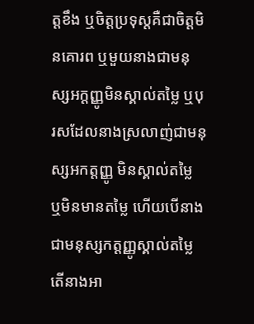ត្តខឹង ឬចិត្តប្រទុស្តគឺជាចិត្តមិនគោរព ឬមួយនាងជាមនុស្សអក្តញ្ញូមិនស្គាល់តម្លៃ ឬបុរសដែលនាងស្រលាញ់ជាមនុស្សអកត្តញ្ញូ មិនស្គាល់តម្លៃ ឬមិនមានតម្លៃ ហើយបើនាងជាមនុស្សកត្តញ្ញូស្គាល់តម្លៃ តើនាងអា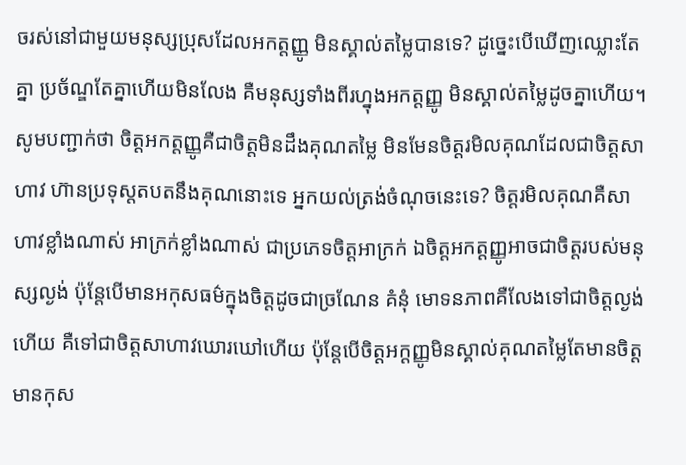ចរស់នៅជាមួយមនុស្សប្រុសដែលអកត្តញ្ញូ មិនស្គាល់តម្លៃបានទេ? ដូច្នេះបើឃើញឈ្លោះតែគ្នា ប្រច័ណ្ឌតែគ្នាហើយមិនលែង គឺមនុស្សទាំងពីរហ្នុងអកត្តញ្ញូ មិនស្គាល់តម្លៃដូចគ្នាហើយ។
សូមបញ្ជាក់ថា ចិត្តអកត្តញ្ញូគឺជាចិត្តមិនដឹងគុណតម្លៃ មិនមែនចិត្តរមិលគុណដែលជាចិត្តសាហាវ ហ៊ានប្រទុស្តតបតនឹងគុណនោះទេ អ្នកយល់ត្រង់ចំណុចនេះទេ? ចិត្តរមិលគុណគឺសាហាវខ្លាំងណាស់ អាក្រក់ខ្លាំងណាស់ ជាប្រភេទចិត្តអាក្រក់ ឯចិត្តអកត្តញ្ញូអាចជាចិត្តរបស់មនុស្សល្ងង់ ប៉ុន្តែបើមានអកុសធម៌ក្នុងចិត្តដូចជាច្រណែន គំនុំ មោទនភាពគឺលែងទៅជាចិត្តល្ងង់ហើយ គឺទៅជាចិត្តសាហាវឃោរឃៅហើយ ប៉ុន្តែបើចិត្តអក្តញ្ញូមិនស្គាល់គុណតម្លៃតែមានចិត្តមានកុស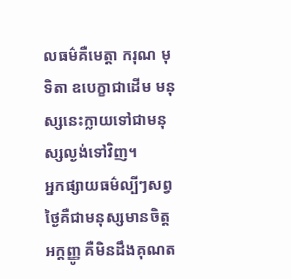លធម៌គឺមេត្តា ករុណ មុទិតា ឧបេក្ខាជាដើម មនុស្សនេះក្លាយទៅជាមនុស្សល្ងង់ទៅវិញ។
អ្នកផ្សាយធម៌ល្បីៗសព្វថ្ងៃគឺជាមនុស្សមានចិត្តអក្តញ្ញូ គឺមិនដឹងគុណត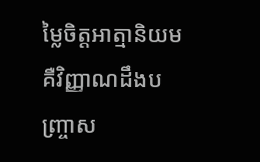ម្លៃចិត្តអាត្មានិយមគឺវិញ្ញាណដឹងបញ្ច្រាស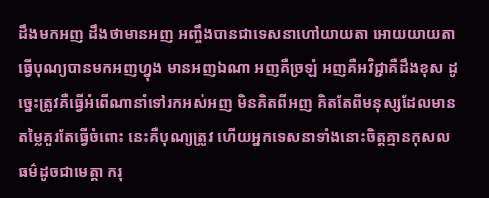ដឹងមកអញ ដឹងថាមានអញ អញ្ចឹងបានជាទេសនាហៅយាយតា អោយយាយតាធ្វើបុណ្យបានមកអញហ្នុង មានអញឯណា អញគឺច្រឡំ អញគឺអវិជ្ជាគឺដឹងខុស ដូច្នេះត្រូវគឺធ្វើអំពើណានាំទៅរកអស់អញ មិនគិតពីអញ គិតតែពីមនុស្សដែលមានតម្លៃគួរតែធ្វើចំពោះ នេះគឺបុណ្យត្រូវ ហើយអ្នកទេសនាទាំងនោះចិត្តគ្មានកុសលធម៌ដូចជាមេត្តា ករុ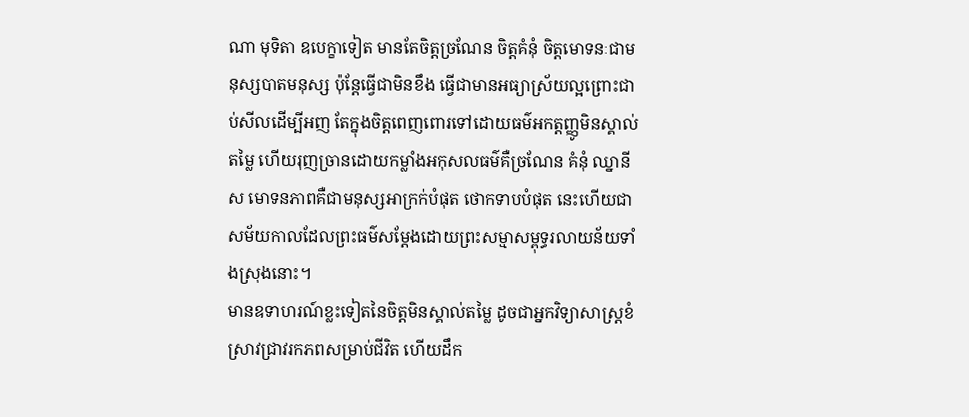ណា មុទិតា ឧបេក្ខាទៀត មានតែចិត្តច្រណែន ចិត្តគំនុំ ចិត្តមោទនៈជាមនុស្សបាតមនុស្ស ប៉ុន្តែធ្វើជាមិនខឹង ធ្វើជាមានអធ្យាស្រ័យល្អព្រោះជាប់សីលដើម្បីអញ តែក្នុងចិត្តពេញពោរទៅដោយធម៌អកត្តញ្ញូមិនស្គាល់តម្លៃ ហើយរុញច្រានដោយកម្លាំងអកុសលធម៌គឺច្រណែន គំនុំ ឈ្នានីស មោទនភាពគឺជាមនុស្សអាក្រក់បំផុត ថោកទាបបំផុត នេះហើយជាសម័យកាលដែលព្រះធម៌សម្តែងដោយព្រះសម្មាសម្ពុទ្ធរលាយន័យទាំងស្រុងនោះ។
មានឧទាហរណ៍ខ្លះទៀតនៃចិត្តមិនស្គាល់តម្លៃ ដូចជាអ្នកវិទ្យាសាស្ត្រខំស្រាវជ្រាវរកភពសម្រាប់ជីវិត ហើយដឹក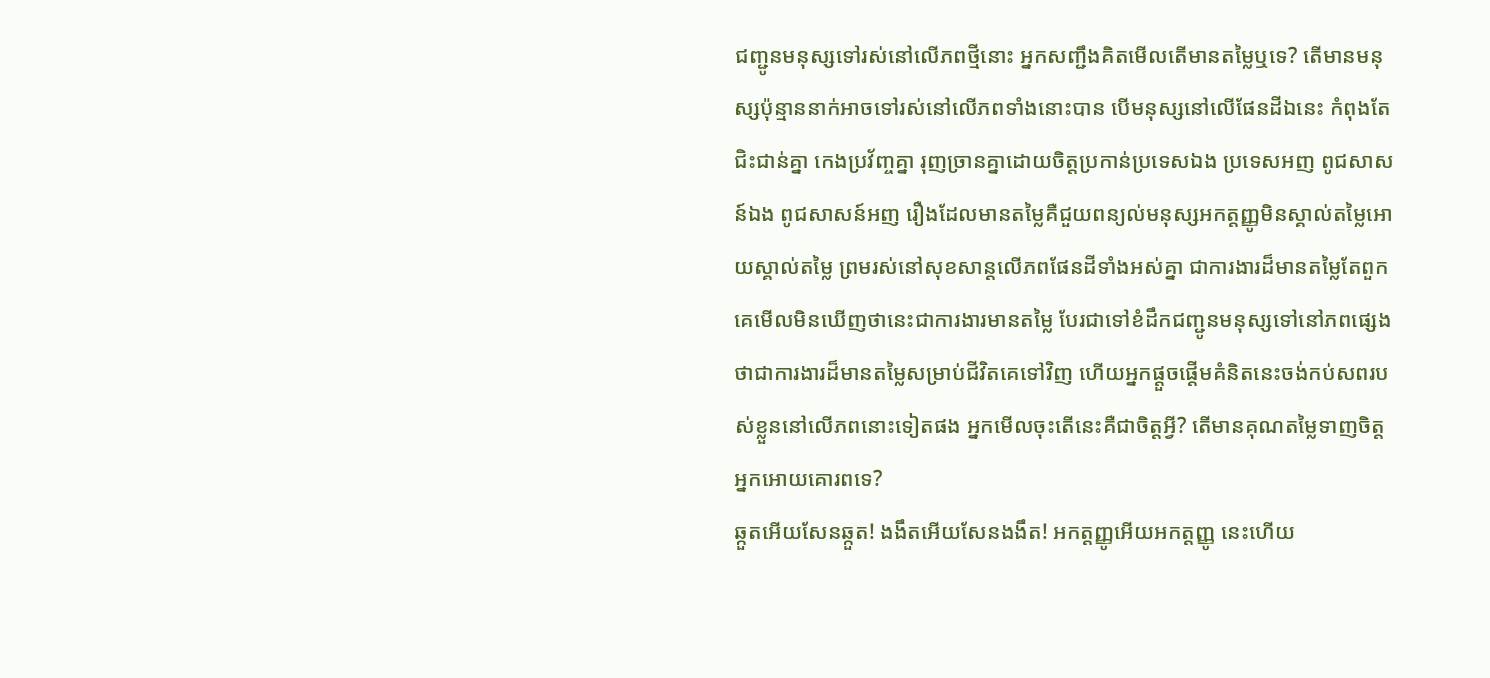ជញ្ជូនមនុស្សទៅរស់នៅលើភពថ្មីនោះ អ្នកសញ្ជឹងគិតមើលតើមានតម្លៃឬទេ? តើមានមនុស្សប៉ុន្មាននាក់អាចទៅរស់នៅលើភពទាំងនោះបាន បើមនុស្សនៅលើផែនដីឯនេះ កំពុងតែជិះជាន់គ្នា កេងប្រវ័ញ្ចគ្នា រុញច្រានគ្នាដោយចិត្តប្រកាន់ប្រទេសឯង ប្រទេសអញ ពូជសាសន៍ឯង ពូជសាសន៍អញ រឿងដែលមានតម្លៃគឺជួយពន្យល់មនុស្សអកត្តញ្ញូមិនស្គាល់តម្លៃអោយស្គាល់តម្លៃ ព្រមរស់នៅសុខសាន្តលើភពផែនដីទាំងអស់គ្នា ជាការងារដ៏មានតម្លៃតែពួកគេមើលមិនឃើញថានេះជាការងារមានតម្លៃ បែរជាទៅខំដឹកជញ្ជូនមនុស្សទៅនៅភពផ្សេងថាជាការងារដ៏មានតម្លៃសម្រាប់ជីវិតគេទៅវិញ ហើយអ្នកផ្តួចផ្តើមគំនិតនេះចង់កប់សពរបស់ខ្លួននៅលើភពនោះទៀតផង អ្នកមើលចុះតើនេះគឺជាចិត្តអ្វី? តើមានគុណតម្លៃទាញចិត្តអ្នកអោយគោរពទេ?
ឆ្កួតអើយសែនឆ្កួត! ងងឹតអើយសែនងងឹត! អកត្តញ្ញូអើយអកត្តញ្ញូ នេះហើយ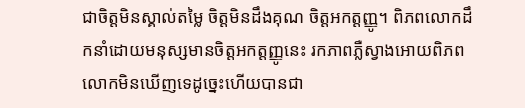ជាចិត្តមិនស្គាល់តម្លៃ ចិត្តមិនដឹងគុណ ចិត្តអកត្តញ្ញូ។ ពិភពលោកដឹកនាំដោយមនុស្សមានចិត្តអកត្តញ្ញូនេះ រកភាពភ្លឺស្វាងអោយពិភពលោកមិនឃើញទេដូច្នេះហើយបានជា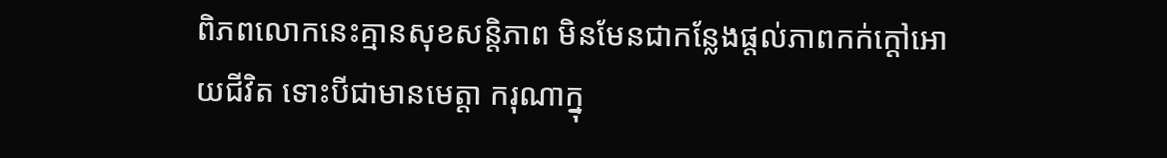ពិភពលោកនេះគ្មានសុខសន្តិភាព មិនមែនជាកន្លែងផ្តល់ភាពកក់ក្តៅអោយជីវិត ទោះបីជាមានមេត្តា ករុណាក្នុ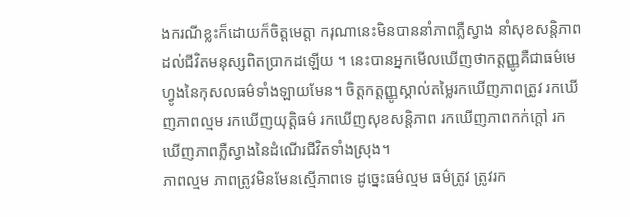ងករណីខ្លះក៏ដោយក៏ចិត្តមេត្តា ករុណានេះមិនបាននាំភាពភ្លឺស្វាង នាំសុខសន្តិភាពដល់ជីវិតមនុស្សពិតប្រាកដឡើយ ។ នេះបានអ្នកមើលឃើញថាកត្តញ្ញូគឺជាធម៌មេហ្វូងនៃកុសលធម៌ទាំងឡាយមែន។ ចិត្តកត្តញ្ញូស្គាល់តម្លៃរកឃើញភាពត្រូវ រកឃើញភាពល្មម រកឃើញយុត្តិធម៌ រកឃើញសុខសន្តិភាព រកឃើញភាពកក់ក្តៅ រកឃើញភាពភ្លឺស្វាងនៃដំណើរជីវិតទាំងស្រុង។
ភាពល្មម ភាពត្រូវមិនមែនស្មើភាពទេ ដូច្នេះធម៌ល្មម ធម៌ត្រូវ ត្រូវរក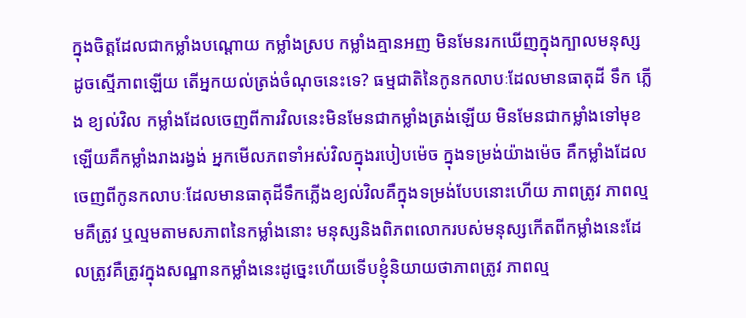ក្នុងចិត្តដែលជាកម្លាំងបណ្តោយ កម្លាំងស្រប កម្លាំងគ្មានអញ មិនមែនរកឃើញក្នុងក្បាលមនុស្សដូចស្មើភាពឡើយ តើអ្នកយល់ត្រង់ចំណុចនេះទេ? ធម្មជាតិនៃកូនកលាបៈដែលមានធាតុដី ទឹក ភ្លើង ខ្យល់វិល កម្លាំងដែលចេញពីការវិលនេះមិនមែនជាកម្លាំងត្រង់ឡើយ មិនមែនជាកម្លាំងទៅមុខឡើយគឺកម្លាំងរាងរង្វង់ អ្នកមើលភពទាំអស់វិលក្នុងរបៀបម៉េច ក្នុងទម្រង់យ៉ាងម៉េច គឺកម្លាំងដែលចេញពីកូនកលាបៈដែលមានធាតុដីទឹកភ្លើងខ្យល់វិលគឺក្នុងទម្រង់បែបនោះហើយ ភាពត្រូវ ភាពល្មមគឺត្រូវ ឬល្មមតាមសភាពនៃកម្លាំងនោះ មនុស្សនិងពិភពលោករបស់មនុស្សកើតពីកម្លាំងនេះដែលត្រូវគឺត្រូវក្នុងសណ្ឋានកម្លាំងនេះដូច្នេះហើយទើបខ្ញុំនិយាយថាភាពត្រូវ ភាពល្ម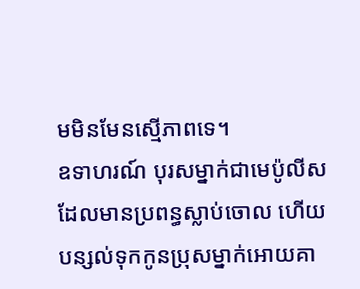មមិនមែនស្មើភាពទេ។
ឧទាហរណ៍ បុរសម្នាក់ជាមេប៉ូលីសដែលមានប្រពន្ធស្លាប់ចោល ហើយបន្សល់ទុកកូនប្រុសម្នាក់អោយគា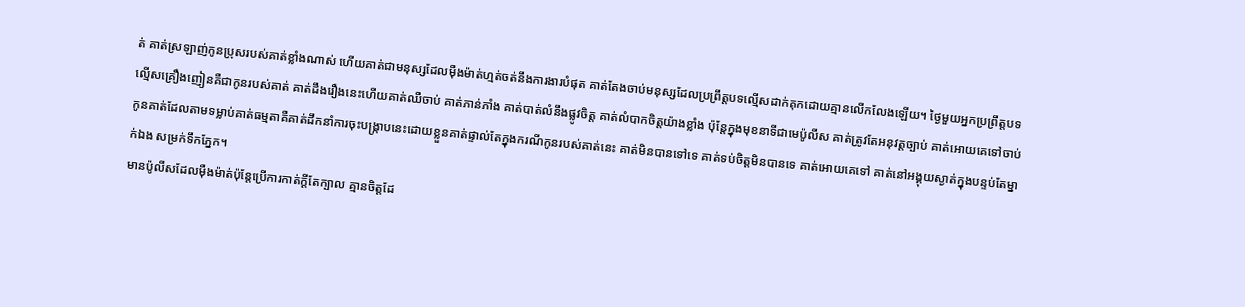ត់ គាត់ស្រឡាញ់កូនប្រុសរបស់គាត់ខ្លាំងណាស់ ហើយគាត់ជាមនុស្សដែលម៉ឺងម៉ាត់ហ្មត់ចត់នឹងការងារបំផុត គាត់តែងចាប់មនុស្សដែលប្រព្រឹត្តបទល្មើសដាក់គុកដោយគ្មានលើកលែងឡើយ។ ថ្ងៃមួយអ្នកប្រព្រឹត្តបទល្មើសគ្រឿងញៀនគឺជាកូនរបស់គាត់ គាត់ដឹងរឿងនេះហើយគាត់ឈឺចាប់ គាត់ភាន់ភាំង គាត់បាត់លំនឹងផ្លូវចិត្ត គាត់លំបាកចិត្តយ៉ាងខ្លាំង ប៉ុន្តែក្នុងមុខនាទីជាមេប៉ូលីស គាត់ត្រូវតែអនុវត្តច្បាប់ គាត់អោយគេទៅចាប់កូនគាត់ដែលតាមទម្លាប់គាត់ធម្មតាគឺគាត់ដឹកនាំការចុះបង្ក្រាបនេះដោយខ្លួនគាត់ផ្ទាល់តែក្នុងករណីកូនរបស់គាត់នេះ គាត់មិនបានទៅទេ គាត់ទប់ចិត្តមិនបានទេ គាត់អោយគេទៅ គាត់នៅអង្គុយស្ងាត់ក្នុងបន្ទប់តែម្នាក់ឯង សម្រក់ទឹកភ្នែក។
មានប៉ូលីសដែលម៉ឺងម៉ាត់ប៉ុន្តែប្រើការកាត់ក្តីតែក្បាល គ្មានចិត្តដែ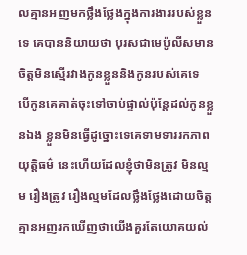លគ្មានអញមកថ្លឹងថ្លែងក្នុងការងាររបស់ខ្លួនទេ គេបាននិយាយថា បុរសជាមេប៉ូលីសមានចិត្តមិនស្មើរវាងកូនខ្លួននិងកូនរបស់គេទេ បើកូនគេគាត់ចុះទៅចាប់ផ្ទាល់ប៉ុន្តែដល់កូនខ្លួនឯង ខ្លួនមិនធ្វើដូច្នោះទេគេទាមទាររកភាពយុត្តិធម៌ នេះហើយដែលខ្ញុំថាមិនត្រូវ មិនល្មម រឿងត្រូវ រឿងល្មមដែលថ្លឹងថ្លែងដោយចិត្តគ្មានអញរកឃើញថាយើងគួរតែយោគយល់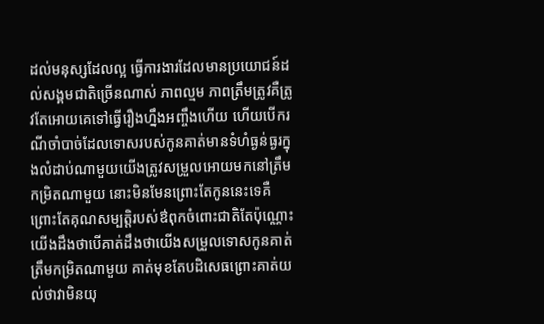ដល់មនុស្សដែលល្អ ធ្វើការងារដែលមានប្រយោជន៍ដល់សង្គមជាតិច្រើនណាស់ ភាពល្មម ភាពត្រឹមត្រូវគឺត្រូវតែអោយគេទៅធ្វើរឿងហ្នឹងអញ្ចឹងហើយ ហើយបើករណីចាំបាច់ដែលទោសរបស់កូនគាត់មានទំហំធ្ងន់ធ្ងរក្នុងលំដាប់ណាមួយយើងត្រូវសម្រួលអោយមកនៅត្រឹមកម្រិតណាមួយ នោះមិនមែនព្រោះតែកូននេះទេគឺព្រោះតែគុណសម្បត្តិរបស់ឳពុកចំពោះជាតិតែប៉ុណ្ណោះ យើងដឹងថាបើគាត់ដឹងថាយើងសម្រួលទោសកូនគាត់ត្រឹមកម្រិតណាមួយ គាត់មុខតែបដិសេធព្រោះគាត់យល់ថាវាមិនយុ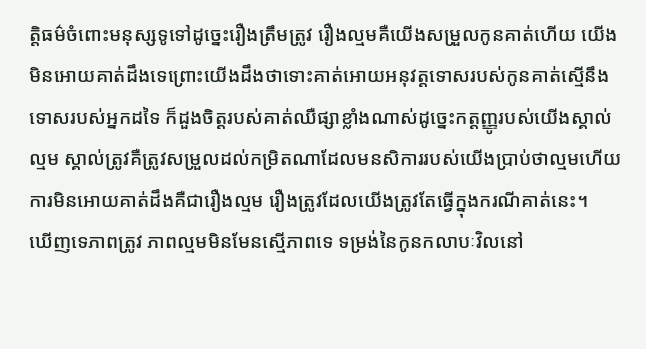ត្តិធម៌ចំពោះមនុស្សទូទៅដូច្នេះរឿងត្រឹមត្រូវ រឿងល្មមគឺយើងសម្រួលកូនគាត់ហើយ យើងមិនអោយគាត់ដឹងទេព្រោះយើងដឹងថាទោះគាត់អោយអនុវត្តទោសរបស់កូនគាត់ស្មើនឹងទោសរបស់អ្នកដទៃ ក៏ដួងចិត្តរបស់គាត់ឈឺផ្សាខ្លាំងណាស់ដូច្នេះកត្តញ្ញូរបស់យើងស្គាល់ល្មម ស្គាល់ត្រូវគឺត្រូវសម្រួលដល់កម្រិតណាដែលមនសិការរបស់យើងប្រាប់ថាល្មមហើយការមិនអោយគាត់ដឹងគឺជារឿងល្មម រឿងត្រូវដែលយើងត្រូវតែធ្វើក្នុងករណីគាត់នេះ។
ឃើញទេភាពត្រូវ ភាពល្មមមិនមែនស្មើភាពទេ ទម្រង់នៃកូនកលាបៈវិលនៅ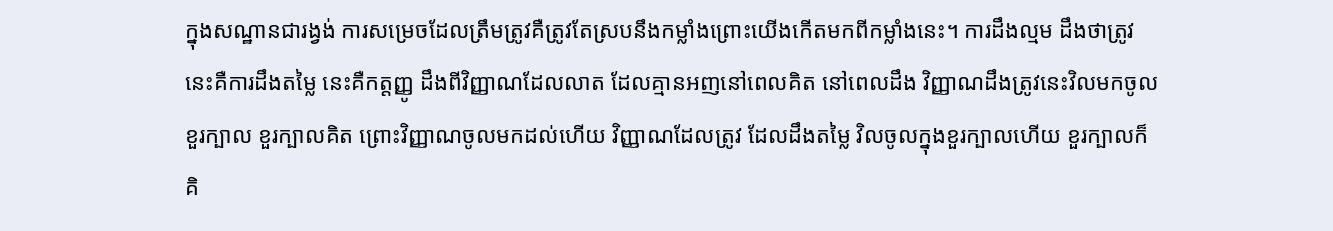ក្នុងសណ្ឋានជារង្វង់ ការសម្រេចដែលត្រឹមត្រូវគឺត្រូវតែស្របនឹងកម្លាំងព្រោះយើងកើតមកពីកម្លាំងនេះ។ ការដឹងល្មម ដឹងថាត្រូវនេះគឺការដឹងតម្លៃ នេះគឺកត្តញ្ញូ ដឹងពីវិញ្ញាណដែលលាត ដែលគ្មានអញនៅពេលគិត នៅពេលដឹង វិញ្ញាណដឹងត្រូវនេះវិលមកចូលខួរក្បាល ខួរក្បាលគិត ព្រោះវិញ្ញាណចូលមកដល់ហើយ វិញ្ញាណដែលត្រូវ ដែលដឹងតម្លៃ វិលចូលក្នុងខួរក្បាលហើយ ខួរក្បាលក៏គិ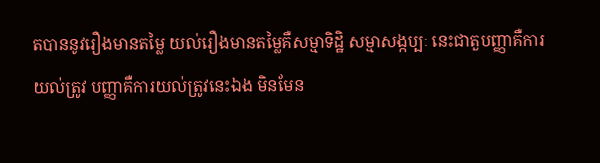តបាននូវរឿងមានតម្លៃ យល់រឿងមានតម្លៃគឺសម្មាទិដ្ឋិ សម្មាសង្កប្បៈ នេះជាតួបញ្ញាគឺការយល់ត្រូវ បញ្ញាគឺការយល់ត្រូវនេះឯង មិនមែន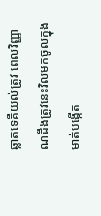ឆ្លាតទេគឺយល់ត្រូវ ពេលវិញ្ញាណដឹងត្រូវនេះវិលមកចូលក្នុងមាត់បង្កើត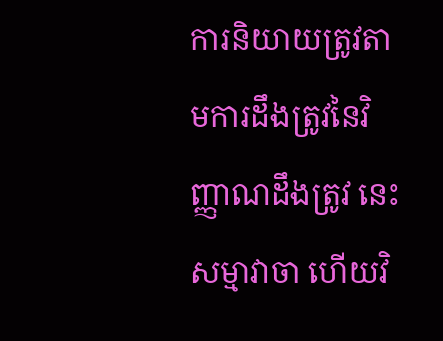ការនិយាយត្រូវតាមការដឹងត្រូវនៃវិញ្ញាណដឹងត្រូវ នេះសម្មាវាចា ហើយវិ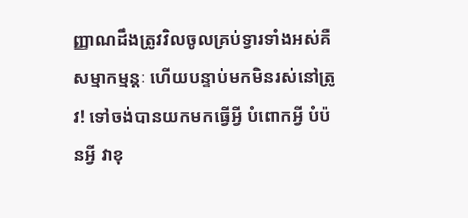ញ្ញាណដឹងត្រូវវិលចូលគ្រប់ទ្វារទាំងអស់គឺសម្មាកម្មន្តៈ ហើយបន្ទាប់មកមិនរស់នៅត្រូវ! ទៅចង់បានយកមកធ្វើអ្វី បំពោកអ្វី បំប៉នអ្វី វាខុ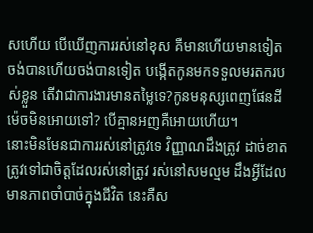សហើយ បើឃើញការរស់នៅខុស គឺមានហើយមានទៀត ចង់បានហើយចង់បានទៀត បង្កើតកូនមកទទួលមរតករបស់ខ្លួន តើវាជាការងារមានតម្លៃទេ?កូនមនុស្សពេញផែនដីម៉េចមិនអោយទៅ? បើគ្មានអញគឺអោយហើយ។
នោះមិនមែនជាការរស់នៅត្រូវទេ វិញ្ញាណដឹងត្រូវ ដាច់ខាតត្រូវទៅជាចិត្តដែលរស់នៅត្រូវ រស់នៅសមល្មម ដឹងអ្វីដែលមានភាពចាំបាច់ក្នុងជីវិត នេះគឺស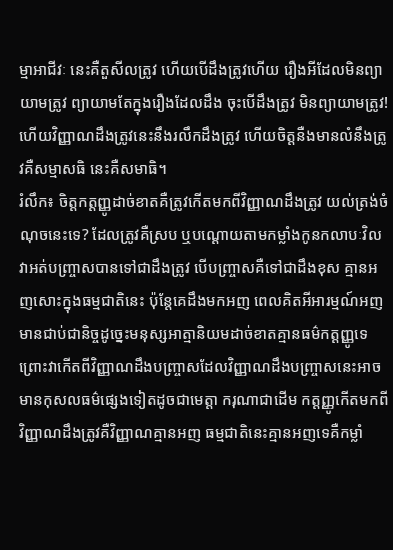ម្មាអាជីវៈ នេះគឺតួសីលត្រូវ ហើយបើដឹងត្រូវហើយ រឿងអីដែលមិនព្យាយាមត្រូវ ព្យាយាមតែក្នុងរឿងដែលដឹង ចុះបើដឹងត្រូវ មិនព្យាយាមត្រូវ! ហើយវិញ្ញាណដឹងត្រូវនេះនឹងរលឹកដឹងត្រូវ ហើយចិត្តនឺងមានលំនឹងត្រូវគឺសម្មាសធិ នេះគឺសមាធិ។
រំលឹក៖ ចិត្តកត្តញ្ញូដាច់ខាតគឺត្រូវកើតមកពីវិញ្ញាណដឹងត្រូវ យល់ត្រង់ចំណុចនេះទេ? ដែលត្រូវគឺស្រប ឬបណ្តោយតាមកម្លាំងកូនកលាបៈវិល វាអត់បញ្ច្រាសបានទៅជាដឹងត្រូវ បើបញ្ច្រាសគឺទៅជាដឹងខុស គ្មានអញសោះក្នុងធម្មជាតិនេះ ប៉ុន្តែគេដឹងមកអញ ពេលគិតអីអារម្មណ៍អញមានជាប់ជានិច្ចដូច្នេះមនុស្សអាត្មានិយមដាច់ខាតគ្មានធម៌កត្តញ្ញូទេ ព្រោះវាកើតពីវិញ្ញាណដឹងបញ្ច្រាសដែលវិញ្ញាណដឹងបញ្ច្រាសនេះអាចមានកុសលធម៌ផ្សេងទៀតដូចជាមេត្តា ករុណាជាដើម កត្តញ្ញូកើតមកពីវិញ្ញាណដឹងត្រូវគឺវិញ្ញាណគ្មានអញ ធម្មជាតិនេះគ្មានអញទេគឺកម្លាំ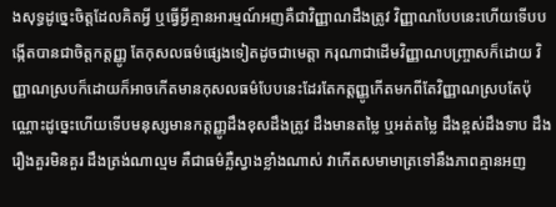ងសុទ្ធដូច្នេះចិត្តដែលគិតអ្វី ឬធ្វើអ្វីគ្មានអារម្មណ៍អញគឺជាវិញ្ញាណដឹងត្រូវ វិញ្ញាណបែបនេះហើយទើបបង្កើតបានជាចិត្តកត្តញ្ញូ តែកុសលធម៌ផ្សេងទៀតដូចជាមេត្តា ករុណាជាដើមវិញ្ញាណបញ្ច្រាសក៏ដោយ វិញ្ញាណស្របក៏ដោយក៏អាចកើតមានកុសលធម៌បែបនេះដែរតែកត្តញ្ញូកើតមកពីតែវិញ្ញាណស្របតែប៉ុណ្ណោះដូច្នេះហើយទើបមនុស្សមានកត្តញ្ញូដឹងខុសដឹងត្រូវ ដឹងមានតម្លៃ ឬអត់តម្លៃ ដឹងខ្ពស់ដឹងទាប ដឹងរឿងគួរមិនគួរ ដឹងត្រង់ណាល្មម គឺជាធម៌ភ្លឺស្វាងខ្លាំងណាស់ វាកើតសមាមាត្រទៅនឹងភាពគ្មានអញ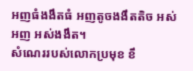អញធំងងឹតធំ អញតូចងងឹតតិច អស់អញ អស់ងងឹត។
សំណេររបស់លោកប្រមុខ ខឹ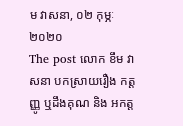ម វាសនា, ០២ កុម្ភៈ ២០២០
The post លោក ខឹម វាសនា បកស្រាយរឿង កត្តញ្ញូ ឬដឹងគុណ និង អកត្ត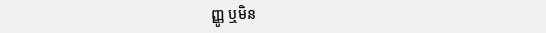ញ្ញូ ឬមិន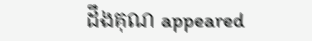ដឹងគុណ appeared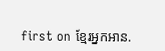first on ខ្មែរអ្នកអាន.